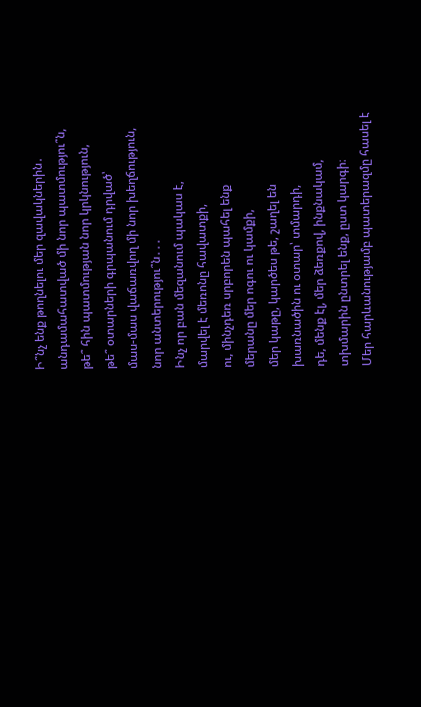Ի՞նչ ենք թողնելու մեր զավակներին․
անդամահատված մի նոր պատմությու՞ն,
թե՞ հին պատմության նոր կրկնություն,
թե՞ օտարների գրպանում դրված՝
մաս-մաս վաճառվող մի նոր խեղճություն,
նոր անտերությու՞ն․․․
Ինչ որ բան մեզանում պակաս է,
մարվել է մեռոնը հավատքի,
ու, մինչդեռ սրբորեն պահել ենք
մերանը մեր ոգու ու կամքի,
մեր կաթը, կարծես թե, շաղել են
խառնածին ու օտար՝ տմարդի,
դե, մենք էլ, մեր ձեռքով, ինքնակամ,
տխմարին ընտրել ենք, ըստ կարգի։
Մեր հարևանությամբ պատերազմը հասել է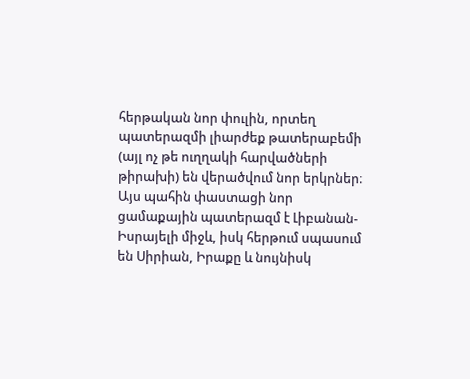հերթական նոր փուլին, որտեղ պատերազմի լիարժեք թատերաբեմի (այլ ոչ թե ուղղակի հարվածների թիրախի) են վերածվում նոր երկրներ։ Այս պահին փաստացի նոր ցամաքային պատերազմ է Լիբանան-Իսրայելի միջև, իսկ հերթում սպասում են Սիրիան, Իրաքը և նույնիսկ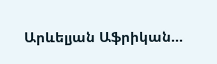Արևելյան Աֆրիկան...